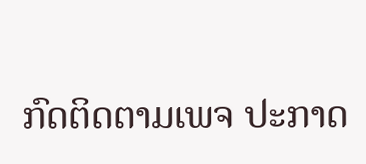ກົດຕິດຕາມເພຈ ປະກາດ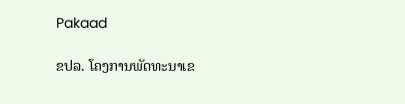Pakaad

ຂປລ. ໂຄງການພັດທະນາເຂ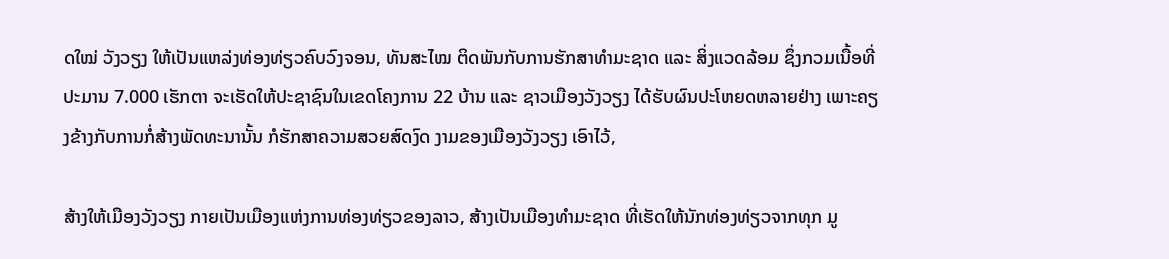ດໃໝ່ ວັງວຽງ ໃຫ້ເປັນແຫລ່ງທ່ອງທ່ຽວຄົບວົງຈອນ, ທັນສະໄໝ ຕິດພັນກັບການຮັກສາທຳມະຊາດ ແລະ ສິ່ງແວດລ້ອມ ຊຶ່ງກວມເນື້ອທີ່ປະມານ 7.000 ເຮັກຕາ ຈະເຮັດໃຫ້ປະຊາຊົນໃນເຂດໂຄງການ 22 ບ້ານ ແລະ ຊາວເມືອງວັງວຽງ ໄດ້ຮັບຜົນປະໂຫຍດຫລາຍຢ່າງ ເພາະຄຽງຂ້າງກັບການກໍ່ສ້າງພັດທະນານັ້ນ ກໍຮັກສາຄວາມສວຍສົດງົດ ງາມຂອງເມືອງວັງວຽງ ເອົາໄວ້,

ສ້າງໃຫ້ເມືອງວັງວຽງ ກາຍເປັນເມືອງແຫ່ງການທ່ອງທ່ຽວຂອງລາວ, ສ້າງເປັນເມືອງທຳມະຊາດ ທີ່ເຮັດໃຫ້ນັກທ່ອງທ່ຽວຈາກທຸກ ມູ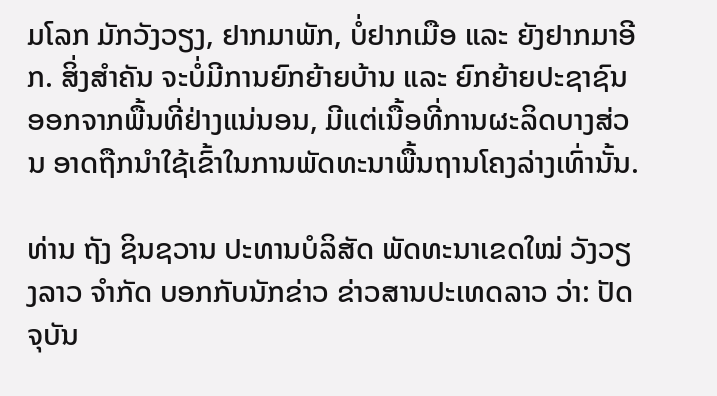ມໂລກ ມັກວັງວຽງ, ຢາກມາພັກ, ບໍ່ຢາກເມືອ ແລະ ຍັງຢາກມາອີກ. ສິ່ງສຳຄັນ ຈະບໍ່ມີການຍົກຍ້າຍບ້ານ ແລະ ຍົກຍ້າຍປະຊາຊົນ ອອກຈາກພື້ນທີ່ຢ່າງແນ່ນອນ, ມີແຕ່ເນື້ອທີ່ການຜະລິດບາງສ່ວນ ອາດຖືກນຳໃຊ້ເຂົ້າໃນການພັດທະນາພື້ນຖານໂຄງລ່າງເທົ່ານັ້ນ.

ທ່ານ ຖັງ ຊິນຊວານ ປະທານບໍລິສັດ ພັດທະນາເຂດໃໝ່ ວັງວຽງລາວ ຈຳກັດ ບອກກັບນັກຂ່າວ ຂ່າວສານປະເທດລາວ ວ່າ: ປັດຈຸບັນ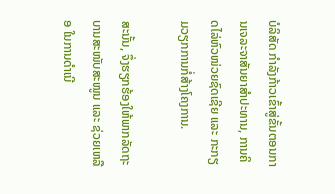ບໍລິສັດ ກໍາລັງກ້າວເຂົ້າສູ່ຂັ້ນຕອນການເຈລະຈາສັນຍາສໍາປະທານ, ການຄິດໄລ່ຫົວໜ່ວຍຊົດເຊີຍ ແລະ ກະກຽມວຽກການກໍ່ສ້າງໂຄງການ.

ສະນັ້ນ, ຈຶ່ງຮຽກຮ້ອງໃຫ້ພາກລັດຖະບານສະໜັບສະໜູນ ແລະ ຊ່ວຍເຫລືອ ໃນການດຳເນີ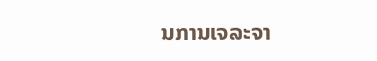ນການເຈລະຈາ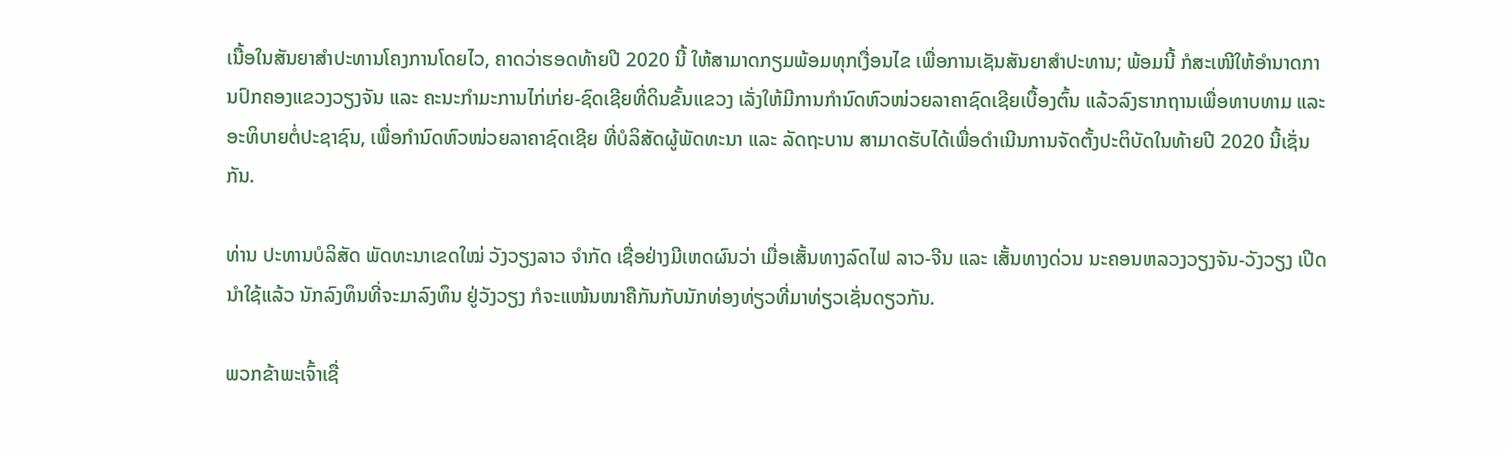ເນື້ອໃນສັນຍາສຳປະທານໂຄງການໂດຍໄວ, ຄາດວ່າຮອດທ້າຍປີ 2020 ນີ້ ໃຫ້ສາມາດກຽມພ້ອມທຸກເງື່ອນໄຂ ເພື່ອການເຊັນສັນຍາສຳປະທານ; ພ້ອມນີ້ ກໍສະເໜີໃຫ້ອຳນາດການປົກຄອງແຂວງວຽງຈັນ ແລະ ຄະນະກຳມະການໄກ່ເກ່ຍ-ຊົດເຊີຍທີ່ດິນຂັ້ນແຂວງ ເລັ່ງໃຫ້ມີການກຳນົດຫົວໜ່ວຍລາຄາຊົດເຊີຍເບື້ອງຕົ້ນ ແລ້ວລົງຮາກຖານເພື່ອທາບທາມ ແລະ ອະທິບາຍຕໍ່ປະຊາຊົນ, ເພື່ອກຳນົດຫົວໜ່ວຍລາຄາຊົດເຊີຍ ທີ່ບໍລິສັດຜູ້ພັດທະນາ ແລະ ລັດຖະບານ ສາມາດຮັບໄດ້ເພື່ອດຳເນີນການຈັດຕັ້ງປະຕິບັດໃນທ້າຍປີ 2020 ນີ້ເຊັ່ນກັນ.

ທ່ານ ປະທານບໍລິສັດ ພັດທະນາເຂດໃໝ່ ວັງວຽງລາວ ຈຳກັດ ເຊື່ອຢ່າງມີເຫດຜົນວ່າ ເມື່ອເສັ້ນທາງລົດໄຟ ລາວ-ຈີນ ແລະ ເສັ້ນທາງດ່ວນ ນະຄອນຫລວງວຽງຈັນ-ວັງວຽງ ເປີດນຳໃຊ້ແລ້ວ ນັກລົງທຶນທີ່ຈະມາລົງທຶນ ຢູ່ວັງວຽງ ກໍຈະແໜ້ນໜາຄືກັນກັບນັກທ່ອງທ່ຽວທີ່ມາທ່ຽວເຊັ່ນດຽວກັນ.

ພວກຂ້າພະເຈົ້າເຊື່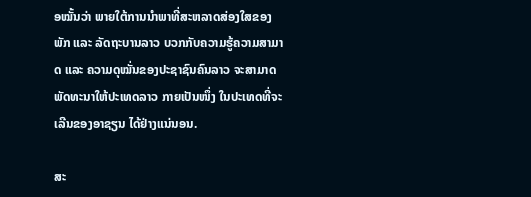ອໝັ້ນວ່າ ພາຍໃຕ້ການນຳພາທີ່ສະຫລາດສ່ອງໃສຂອງພັກ ແລະ ລັດຖະບານລາວ ບວກກັບຄວາມຮູ້ຄວາມສາມາດ ແລະ ຄວາມດຸໝັ່ນຂອງປະຊາຊົນຄົນລາວ ຈະສາມາດພັດທະນາໃຫ້ປະເທດລາວ ກາຍເປັນໜຶ່ງ ໃນປະເທດທີ່ຈະເລີນຂອງອາຊຽນ ໄດ້ຢ່າງແນ່ນອນ.

ສະ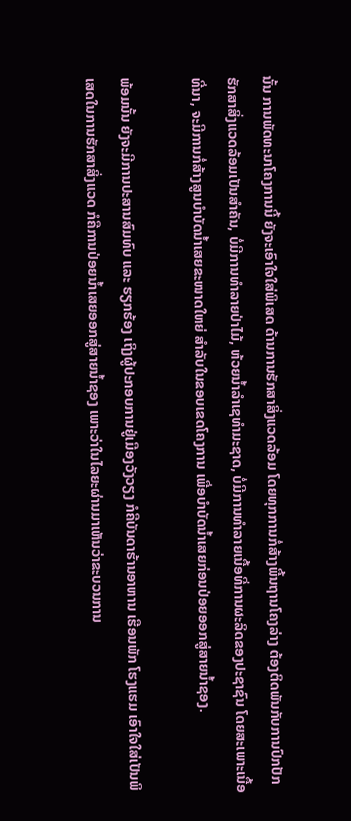ນັ້ນ ການພັດທະນາໂຄງການນີ້ ຍັງຈະເອົາໃຈໃສ່ພິເສດ ດ້ານການຮັກສາສິ່ງແວດລ້ອມ ໂດຍທຸກການກໍ່ສ້າງພື້ນຖານໂຄງລ່າງ ຕ້ອງຕິດພັນກັບການປົກປັກຮັກສາສິ່ງແວດລ້ອມເປັນສຳຄັນ, ບໍ່ມີການທຳລາຍປ່າໄມ້, ຫ້ວຍນ້ຳລຳເຊທຳມະຊາດ, ບໍ່ມີການທຳລາຍເນື້ອທີ່ການຜະລິດຂອງປະຊາຊົນ ໂດຍສະເພາະເນື້ອທີ່ນາ, ຈະມີການກໍ່ສ້າງສູນບຳບັດນ້ຳເສຍຂະໜາດໃຫຍ່ ສຳລັບໃນຂອບເຂດໂຄງການ ເພື່ອບຳບັດນ້ຳເສຍກ່ອນປ່ອຍອອກສູ່ສາຍນ້ຳຊອງ.

ພ້ອມນັ້ນ ຍັງຈະມີການປະສານສົມທົບ ແລະ ຮຽກຮ້ອງ ເຖິງຜູ້ປະກອບການຢູ່ເມືອງວັງວຽງ ກໍຄືບັນດາຮ້ານອາຫານ ເຮືອນພັກ ໂຮງແຮມ ເອົາໃຈໃສ່ເປັນພິເສດໃນການຮັກສາສິ່ງແວດ ກໍຄືການປ່ອຍນ້ຳເສຍອອກສູ່ສາຍນ້ຳຊອງ ເພາະວ່າໃນໄລຍະຜ່ານມາເຫັນວ່າຂະບວນການ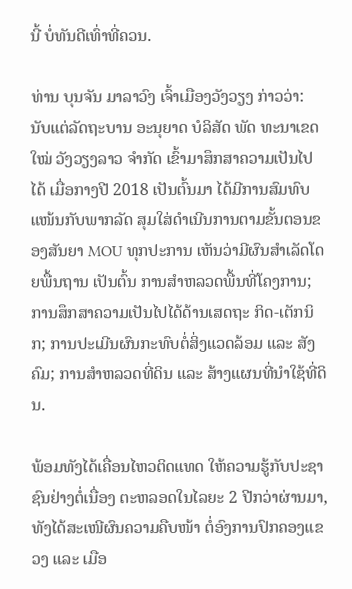ນີ້ ບໍ່ທັນດີເທົ່າທີ່ຄວນ.

ທ່ານ ບຸນຈັນ ມາລາວົງ ເຈົ້າເມືອງວັງວຽງ ກ່າວວ່າ: ນັບແຕ່ລັດຖະບານ ອະນຸຍາດ ບໍລິສັດ ພັດ ທະນາເຂດໃໝ່ ວັງວຽງລາວ ຈຳກັດ ເຂົ້າມາສຶກສາຄວາມເປັນໄປໄດ້ ເມື່ອກາງປີ 2018 ເປັນຕົ້ນມາ ໄດ້ມີການສົມທົບແໜ້ນກັບພາກລັດ ສຸມໃສ່ດຳເນີນການຕາມຂັ້ນຕອນຂອງສັນຍາ MOU ທຸກປະການ ເຫັນວ່າມີຜົນສຳເລັດໂດຍພື້ນຖານ ເປັນຕົ້ນ ການສຳຫລວດພື້ນທີ່ໂຄງການ; ການສຶກສາຄວາມເປັນໄປໄດ້ດ້ານເສດຖະ ກິດ-ເຕັກນິກ; ການປະເມີນຜົນກະທົບຕໍ່ສິ່ງແວດລ້ອມ ແລະ ສັງຄົມ; ການສໍາຫລວດທີ່ດິນ ແລະ ສ້າງແຜນທີ່ນໍາໃຊ້ທີ່ດິນ.

ພ້ອມທັງໄດ້ເຄື່ອນໄຫວຕິດແທດ ໃຫ້ຄວາມຮູ້ກັບປະຊາຊົນຢ່າງຕໍ່ເນື່ອງ ຕະຫລອດໃນໄລຍະ 2 ປີກວ່າຜ່ານມາ, ທັງໄດ້ສະເໜີຜົນຄວາມຄືບໜ້າ ຕໍ່ອົງການປົກຄອງແຂວງ ແລະ ເມືອ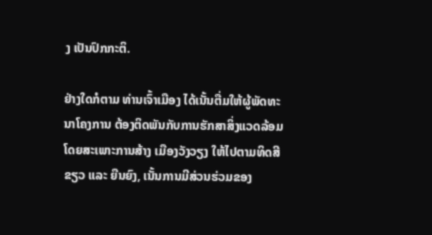ງ ເປັນປົກກະຕິ.

ຢ່າງໃດກໍຕາມ ທ່ານເຈົ້າເມືອງ ໄດ້ເນັ້ນຕື່ມໃຫ້ຜູ້ພັດທະນາໂຄງການ ຕ້ອງຕິດພັນກັບການຮັກສາສິ່ງແວດລ້ອມ ໂດຍສະເພາະການສ້າງ ເມືອງວັງວຽງ ໃຫ້ໄປຕາມທິດສີຂຽວ ແລະ ຍືນຍົງ, ເນັ້ນການມີສ່ວນຮ່ວມຂອງ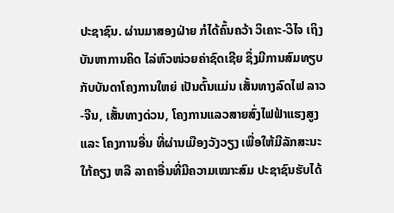ປະຊາຊົນ. ຜ່ານມາສອງຝ່າຍ ກໍໄດ້ຄົ້ນຄວ້າ ວິເຄາະ-ວິໄຈ ເຖິງບັນຫາການຄິດ ໄລ່ຫົວໜ່ວຍຄ່າຊົດເຊີຍ ຊຶ່ງມີການສົມທຽບກັບບັນດາໂຄງການໃຫຍ່ ເປັນຕົ້ນແມ່ນ ເສັ້ນທາງລົດໄຟ ລາວ-ຈີນ, ເສັ້ນທາງດ່ວນ, ໂຄງການແລວສາຍສົ່ງໄຟຟ້າແຮງສູງ ແລະ ໂຄງການອື່ນ ທີ່ຜ່ານເມືອງວັງວຽງ ເພື່ອໃຫ້ມີລັກສະນະໃກ້ຄຽງ ຫລື ລາຄາອື່ນທີ່ມີຄວາມເໝາະສົມ ປະຊາຊົນຮັບໄດ້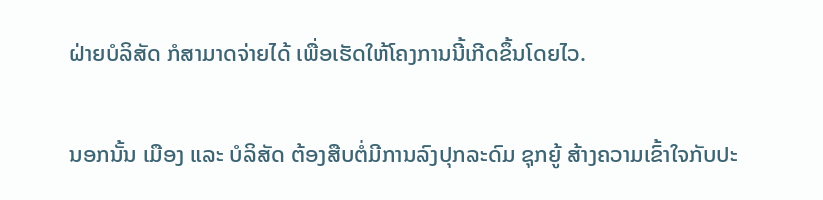ຝ່າຍບໍລິສັດ ກໍສາມາດຈ່າຍໄດ້ ເພື່ອເຮັດໃຫ້ໂຄງການນີ້ເກີດຂຶ້ນໂດຍໄວ.

ນອກນັ້ນ ເມືອງ ແລະ ບໍລິສັດ ຕ້ອງສືບຕໍ່ມີການລົງປຸກລະດົມ ຊຸກຍູ້ ສ້າງຄວາມເຂົ້າໃຈກັບປະ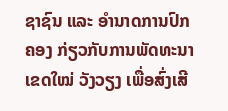ຊາຊົນ ແລະ ອຳນາດການປົກຄອງ ກ່ຽວກັບການພັດທະນາເຂດໃໝ່ ວັງວຽງ ເພື່ອສົ່ງເສີ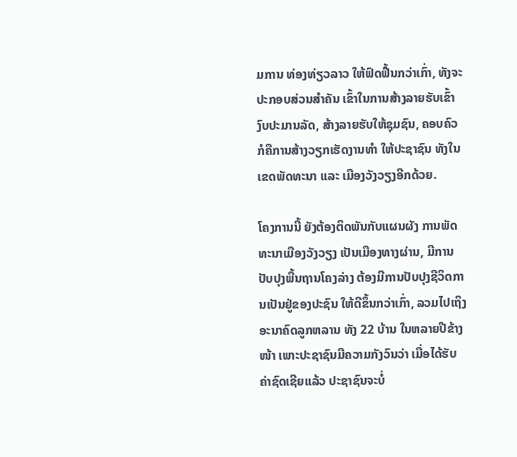ມການ ທ່ອງທ່ຽວລາວ ໃຫ້ຟົດຟື້ນກວ່າເກົ່າ, ທັງຈະປະກອບສ່ວນສຳຄັນ ເຂົ້າໃນການສ້າງລາຍຮັບເຂົ້າງົບປະມານລັດ, ສ້າງລາຍຮັບໃຫ້ຊຸມຊົນ, ຄອບຄົວ ກໍຄືການສ້າງວຽກເຮັດງານທຳ ໃຫ້ປະຊາຊົນ ທັງໃນເຂດພັດທະນາ ແລະ ເມືອງວັງວຽງອີກດ້ວຍ.

ໂຄງການນີ້ ຍັງຕ້ອງຕິດພັນກັບແຜນຜັງ ການພັດທະນາເມືອງວັງວຽງ ເປັນເມືອງທາງຜ່ານ, ມີການປັບປຸງພື້ນຖານໂຄງລ່າງ ຕ້ອງມີການປັບປຸງຊີວິດການເປັນຢູ່ຂອງປະຊົນ ໃຫ້ດີຂຶ້ນກວ່າເກົ່າ, ລວມໄປເຖິງອະນາຄົດລູກຫລານ ທັງ 22 ບ້ານ ໃນຫລາຍປີຂ້າງໜ້າ ເພາະປະຊາຊົນມີຄວາມກັງວົນວ່າ ເມື່ອໄດ້ຮັບຄ່າຊົດເຊີຍແລ້ວ ປະຊາຊົນຈະບໍ່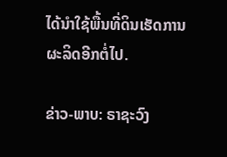ໄດ້ນຳໃຊ້ພື້ນທີ່ດິນເຮັດການຜະລິດອີກຕໍ່ໄປ.

ຂ່າວ-ພາບ: ຣາຊະວົງ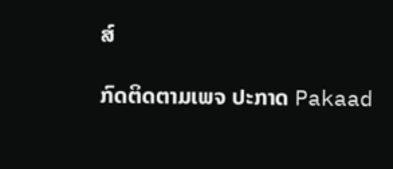ສ໌

ກົດຕິດຕາມເພຈ ປະກາດ Pakaad